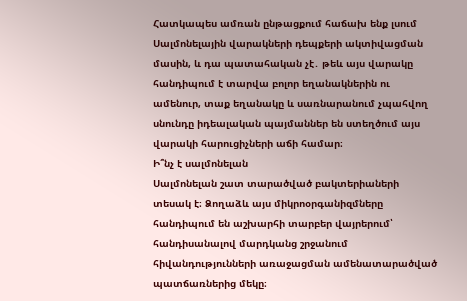Հատկապես ամռան ընթացքում հաճախ ենք լսում Սալմոնելային վարակների դեպքերի ակտիվացման մասին, և դա պատահական չէ․ թեև այս վարակը հանդիպում է տարվա բոլոր եղանակներին ու ամենուր, տաք եղանակը և սառնարանում չպահվող սնունդը իդեալական պայմաններ են ստեղծում այս վարակի հարուցիչների աճի համար։
Ի՞նչ է սալմոնելան
Սալմոնելան շատ տարածված բակտերիաների տեսակ է։ Ձողաձև այս միկրոօրգանիզմները հանդիպում են աշխարհի տարբեր վայրերում՝ հանդիսանալով մարդկանց շրջանում հիվանդությունների առաջացման ամենատարածված պատճառներից մեկը։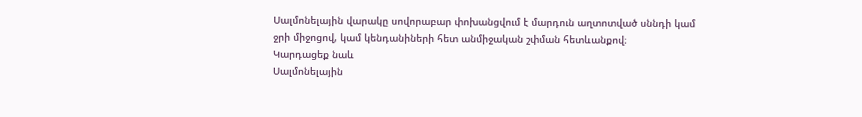Սալմոնելային վարակը սովորաբար փոխանցվում է մարդուն աղտոտված սննդի կամ ջրի միջոցով, կամ կենդանիների հետ անմիջական շփման հետևանքով։
Կարդացեք նաև
Սալմոնելային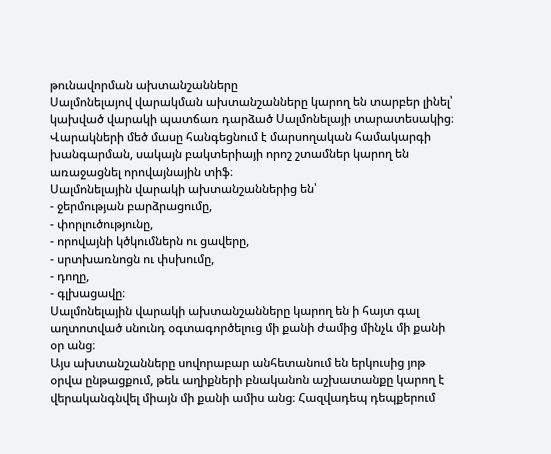թունավորման ախտանշանները
Սալմոնելայով վարակման ախտանշանները կարող են տարբեր լինել՝ կախված վարակի պատճառ դարձած Սալմոնելայի տարատեսակից։ Վարակների մեծ մասը հանգեցնում է մարսողական համակարգի խանգարման, սակայն բակտերիայի որոշ շտամներ կարող են առաջացնել որովայնային տիֆ։
Սալմոնելային վարակի ախտանշաններից են՝
- ջերմության բարձրացումը,
- փորլուծությունը,
- որովայնի կծկումներն ու ցավերը,
- սրտխառնոցն ու փսխումը,
- դողը,
- գլխացավը։
Սալմոնելային վարակի ախտանշանները կարող են ի հայտ գալ աղտոտված սնունդ օգտագործելուց մի քանի ժամից մինչև մի քանի օր անց։
Այս ախտանշանները սովորաբար անհետանում են երկուսից յոթ օրվա ընթացքում, թեև աղիքների բնականոն աշխատանքը կարող է վերականգնվել միայն մի քանի ամիս անց։ Հազվադեպ դեպքերում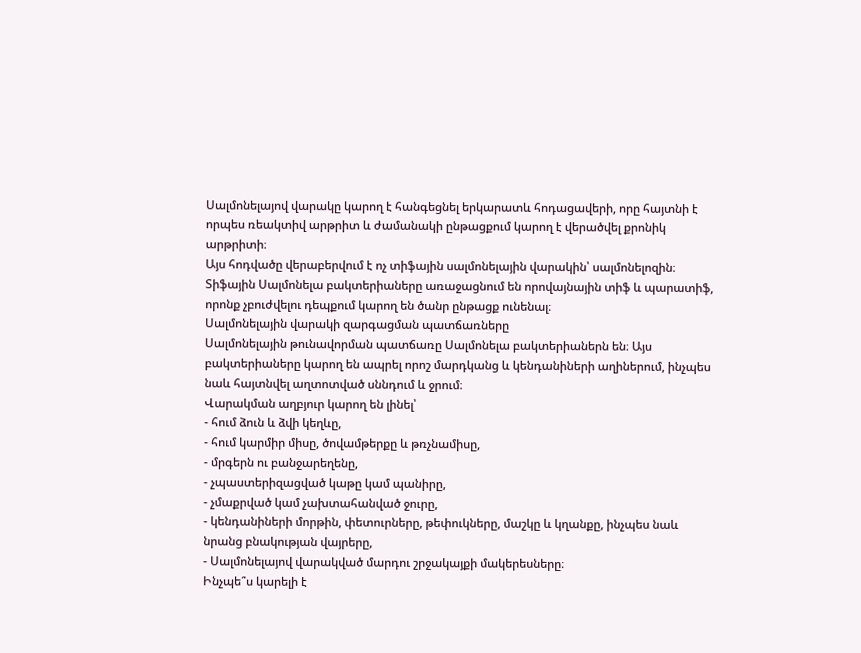Սալմոնելայով վարակը կարող է հանգեցնել երկարատև հոդացավերի, որը հայտնի է որպես ռեակտիվ արթրիտ և ժամանակի ընթացքում կարող է վերածվել քրոնիկ արթրիտի։
Այս հոդվածը վերաբերվում է ոչ տիֆային սալմոնելային վարակին՝ սալմոնելոզին։ Տիֆային Սալմոնելա բակտերիաները առաջացնում են որովայնային տիֆ և պարատիֆ, որոնք չբուժվելու դեպքում կարող են ծանր ընթացք ունենալ։
Սալմոնելային վարակի զարգացման պատճառները
Սալմոնելային թունավորման պատճառը Սալմոնելա բակտերիաներն են։ Այս բակտերիաները կարող են ապրել որոշ մարդկանց և կենդանիների աղիներում, ինչպես նաև հայտնվել աղտոտված սննդում և ջրում։
Վարակման աղբյուր կարող են լինել՝
- հում ձուն և ձվի կեղևը,
- հում կարմիր միսը, ծովամթերքը և թռչնամիսը,
- մրգերն ու բանջարեղենը,
- չպաստերիզացված կաթը կամ պանիրը,
- չմաքրված կամ չախտահանված ջուրը,
- կենդանիների մորթին, փետուրները, թեփուկները, մաշկը և կղանքը, ինչպես նաև նրանց բնակության վայրերը,
- Սալմոնելայով վարակված մարդու շրջակայքի մակերեսները։
Ինչպե՞ս կարելի է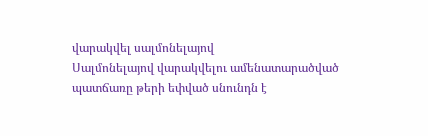վարակվել սալմոնելայով
Սալմոնելայով վարակվելու ամենատարածված պատճառը թերի եփված սնունդն է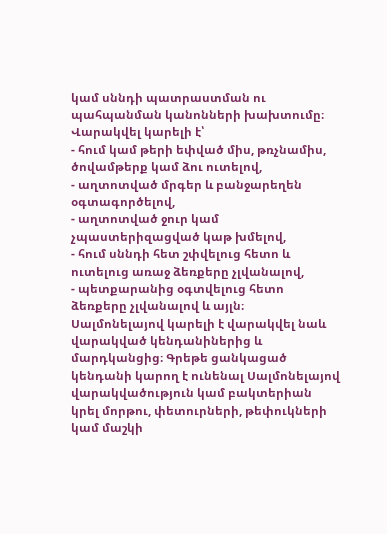կամ սննդի պատրաստման ու պահպանման կանոնների խախտումը։
Վարակվել կարելի է՝
- հում կամ թերի եփված միս, թռչնամիս, ծովամթերք կամ ձու ուտելով,
- աղտոտված մրգեր և բանջարեղեն օգտագործելով,
- աղտոտված ջուր կամ չպաստերիզացված կաթ խմելով,
- հում սննդի հետ շփվելուց հետո և ուտելուց առաջ ձեռքերը չլվանալով,
- պետքարանից օգտվելուց հետո ձեռքերը չլվանալով և այլն։
Սալմոնելայով կարելի է վարակվել նաև վարակված կենդանիներից և մարդկանցից։ Գրեթե ցանկացած կենդանի կարող է ունենալ Սալմոնելայով վարակվածություն կամ բակտերիան կրել մորթու, փետուրների, թեփուկների կամ մաշկի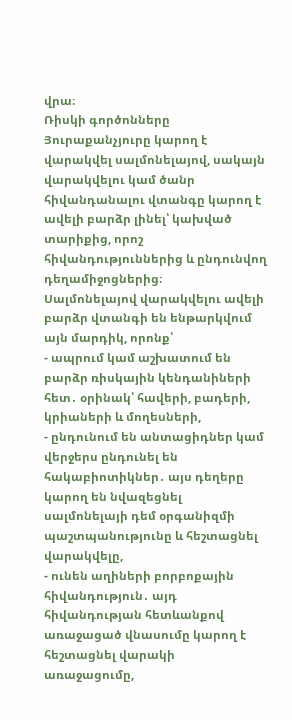վրա։
Ռիսկի գործոնները
Յուրաքանչյուրը կարող է վարակվել սալմոնելայով, սակայն վարակվելու կամ ծանր հիվանդանալու վտանգը կարող է ավելի բարձր լինել՝ կախված տարիքից, որոշ հիվանդություններից և ընդունվող դեղամիջոցներից։
Սալմոնելայով վարակվելու ավելի բարձր վտանգի են ենթարկվում այն մարդիկ, որոնք՝
- ապրում կամ աշխատում են բարձր ռիսկային կենդանիների հետ․ օրինակ՝ հավերի, բադերի, կրիաների և մողեսների,
- ընդունում են անտացիդներ կամ վերջերս ընդունել են հակաբիոտիկներ․ այս դեղերը կարող են նվազեցնել սալմոնելայի դեմ օրգանիզմի պաշտպանությունը և հեշտացնել վարակվելը,
- ունեն աղիների բորբոքային հիվանդություն․ այդ հիվանդության հետևանքով առաջացած վնասումը կարող է հեշտացնել վարակի առաջացումը,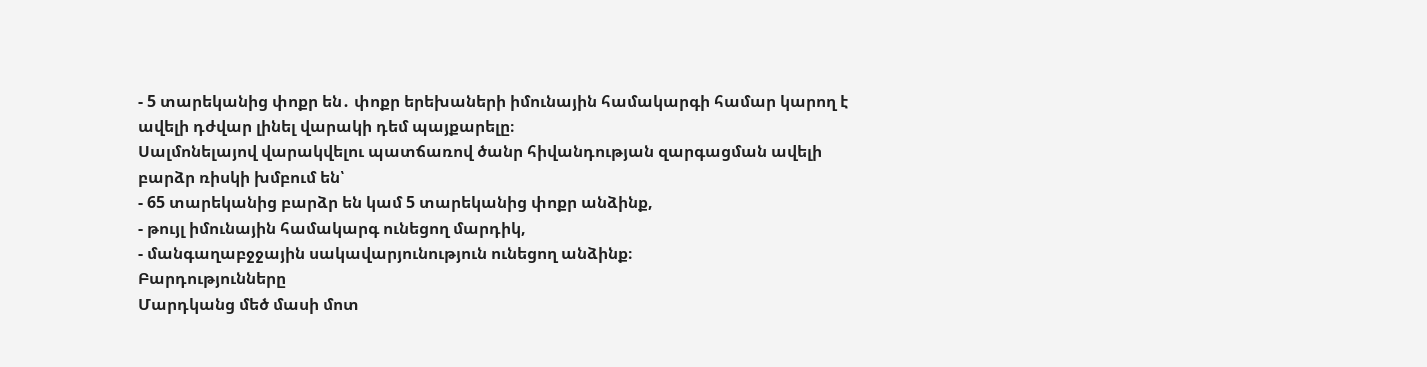- 5 տարեկանից փոքր են․ փոքր երեխաների իմունային համակարգի համար կարող է ավելի դժվար լինել վարակի դեմ պայքարելը։
Սալմոնելայով վարակվելու պատճառով ծանր հիվանդության զարգացման ավելի բարձր ռիսկի խմբում են՝
- 65 տարեկանից բարձր են կամ 5 տարեկանից փոքր անձինք,
- թույլ իմունային համակարգ ունեցող մարդիկ,
- մանգաղաբջջային սակավարյունություն ունեցող անձինք։
Բարդությունները
Մարդկանց մեծ մասի մոտ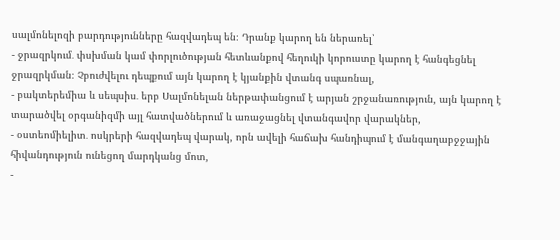սալմոնելոզի բարդությունները հազվադեպ են։ Դրանք կարող են ներառել՝
- ջրազրկում․ փսխման կամ փորլուծության հետևանքով հեղուկի կորուստը կարող է հանգեցնել ջրազրկման։ Չբուժվելու դեպքում այն կարող է կյանքին վտանգ սպառնալ,
- բակտերեմիա և սեպսիս․ երբ Սալմոնելան ներթափանցում է արյան շրջանառություն, այն կարող է տարածվել օրգանիզմի այլ հատվածներում և առաջացնել վտանգավոր վարակներ,
- օստեոմիելիտ․ ոսկրերի հազվադեպ վարակ, որն ավելի հաճախ հանդիպում է մանգաղաբջջային հիվանդություն ունեցող մարդկանց մոտ,
-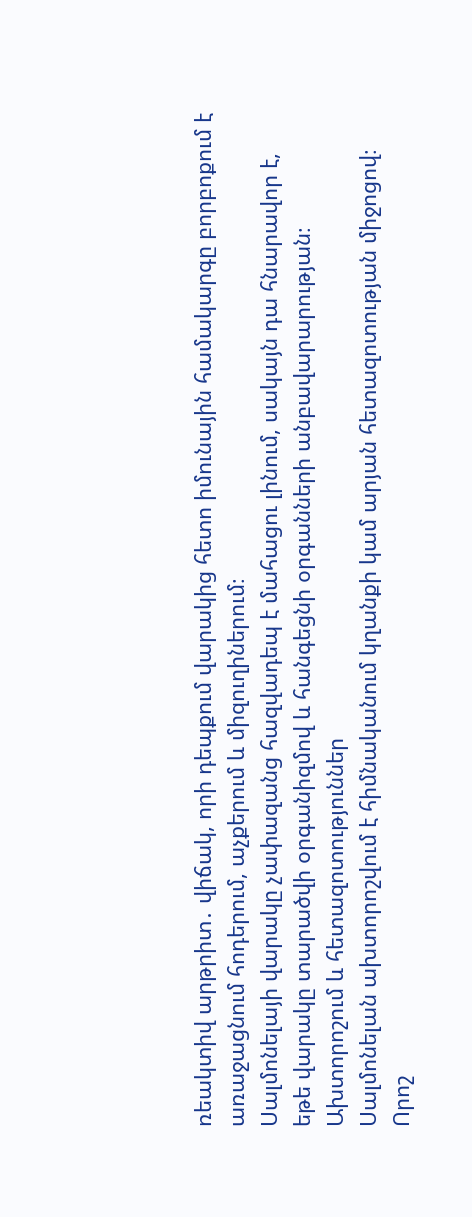ռեակտիվ արթրիտ․ վիճակ, որի դեպքում վարակից հետո իմունային համակարգը բորբոքում է առաջացնում հոդերում, աչքերում և միզուղիներում։
Սալմոնելայի վարակը չափազանց հազվադեպ է մահացու լինում, սակայն դա հնարավոր է, եթե վարակը տարածվի օրգանիզմով և հանգեցնի օրգանների անբավարարության։
Ախտորոշում և հետազոտություններ
Սալմոնելան ախտորոշվում է հիմնականում կղանքի կամ արյան հետազոտության միջոցով։ Որոշ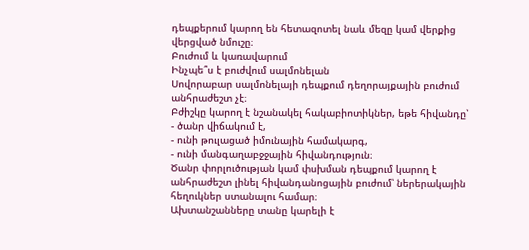դեպքերում կարող են հետազոտել նաև մեզը կամ վերքից վերցված նմուշը։
Բուժում և կառավարում
Ինչպե՞ս է բուժվում սալմոնելան
Սովորաբար սալմոնելայի դեպքում դեղորայքային բուժում անհրաժեշտ չէ։
Բժիշկը կարող է նշանակել հակաբիոտիկներ, եթե հիվանդը՝
- ծանր վիճակում է,
- ունի թուլացած իմունային համակարգ,
- ունի մանգաղաբջջային հիվանդություն։
Ծանր փորլուծության կամ փսխման դեպքում կարող է անհրաժեշտ լինել հիվանդանոցային բուժում՝ ներերակային հեղուկներ ստանալու համար։
Ախտանշանները տանը կարելի է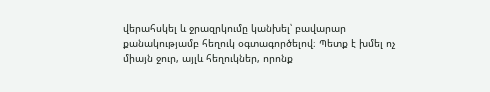վերահսկել և ջրազրկումը կանխել՝ բավարար քանակությամբ հեղուկ օգտագործելով։ Պետք է խմել ոչ միայն ջուր, այլև հեղուկներ, որոնք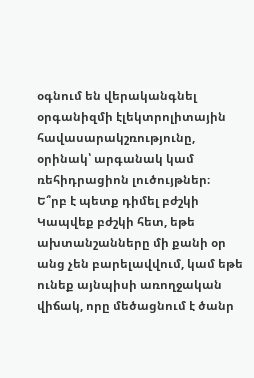օգնում են վերականգնել օրգանիզմի էլեկտրոլիտային հավասարակշռությունը, օրինակ՝ արգանակ կամ ռեհիդրացիոն լուծույթներ։
Ե՞րբ է պետք դիմել բժշկի
Կապվեք բժշկի հետ, եթե ախտանշանները մի քանի օր անց չեն բարելավվում, կամ եթե ունեք այնպիսի առողջական վիճակ, որը մեծացնում է ծանր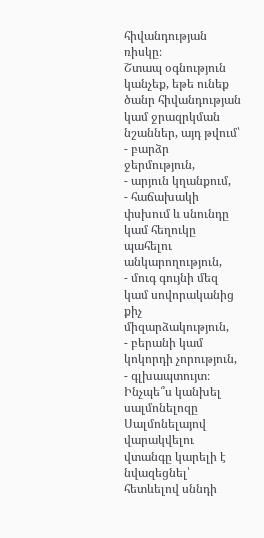հիվանդության ռիսկը։
Շտապ օգնություն կանչեք, եթե ունեք ծանր հիվանդության կամ ջրազրկման նշաններ, այդ թվում՝
- բարձր ջերմություն,
- արյուն կղանքում,
- հաճախակի փսխում և սնունդը կամ հեղուկը պահելու անկարողություն,
- մուգ գույնի մեզ կամ սովորականից քիչ միզարձակություն,
- բերանի կամ կոկորդի չորություն,
- գլխապտույտ։
Ինչպե՞ս կանխել սալմոնելոզը
Սալմոնելայով վարակվելու վտանգը կարելի է նվազեցնել՝ հետևելով սննդի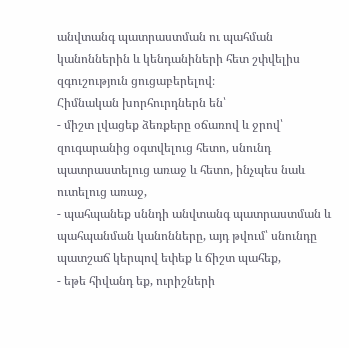անվտանգ պատրաստման ու պահման կանոններին և կենդանիների հետ շփվելիս զգուշություն ցուցաբերելով։
Հիմնական խորհուրդներն են՝
- միշտ լվացեք ձեռքերը օճառով և ջրով՝ զուգարանից օգտվելուց հետո, սնունդ պատրաստելուց առաջ և հետո, ինչպես նաև ուտելուց առաջ,
- պահպանեք սննդի անվտանգ պատրաստման և պահպանման կանոնները, այդ թվում՝ սնունդը պատշաճ կերպով եփեք և ճիշտ պահեք,
- եթե հիվանդ եք, ուրիշների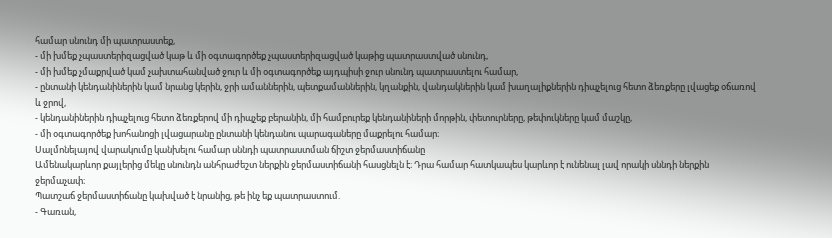համար սնունդ մի պատրաստեք,
- մի խմեք չպաստերիզացված կաթ և մի օգտագործեք չպաստերիզացված կաթից պատրաստված սնունդ,
- մի խմեք չմաքրված կամ չախտահանված ջուր և մի օգտագործեք այդպիսի ջուր սնունդ պատրաստելու համար,
- ընտանի կենդանիներին կամ նրանց կերին, ջրի ամաններին, պետքամաններին, կղանքին, վանդակներին կամ խաղալիքներին դիպչելուց հետո ձեռքերը լվացեք օճառով և ջրով,
- կենդանիներին դիպչելուց հետո ձեռքերով մի դիպչեք բերանին, մի համբուրեք կենդանիների մորթին, փետուրները, թեփուկները կամ մաշկը,
- մի օգտագործեք խոհանոցի լվացարանը ընտանի կենդանու պարագաները մաքրելու համար։
Սալմոնելայով վարակումը կանխելու համար սննդի պատրաստման ճիշտ ջերմաստիճանը
Ամենակարևոր քայլերից մեկը սնունդն անհրաժեշտ ներքին ջերմաստիճանի հասցնելն է։ Դրա համար հատկապես կարևոր է ունենալ լավ որակի սննդի ներքին ջերմաչափ։
Պատշաճ ջերմաստիճանը կախված է նրանից, թե ինչ եք պատրաստում.
- Գառան,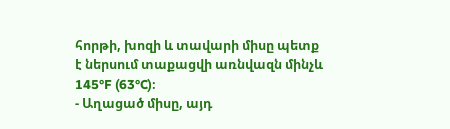հորթի, խոզի և տավարի միսը պետք է ներսում տաքացվի առնվազն մինչև 145°F (63°C)։
- Աղացած միսը, այդ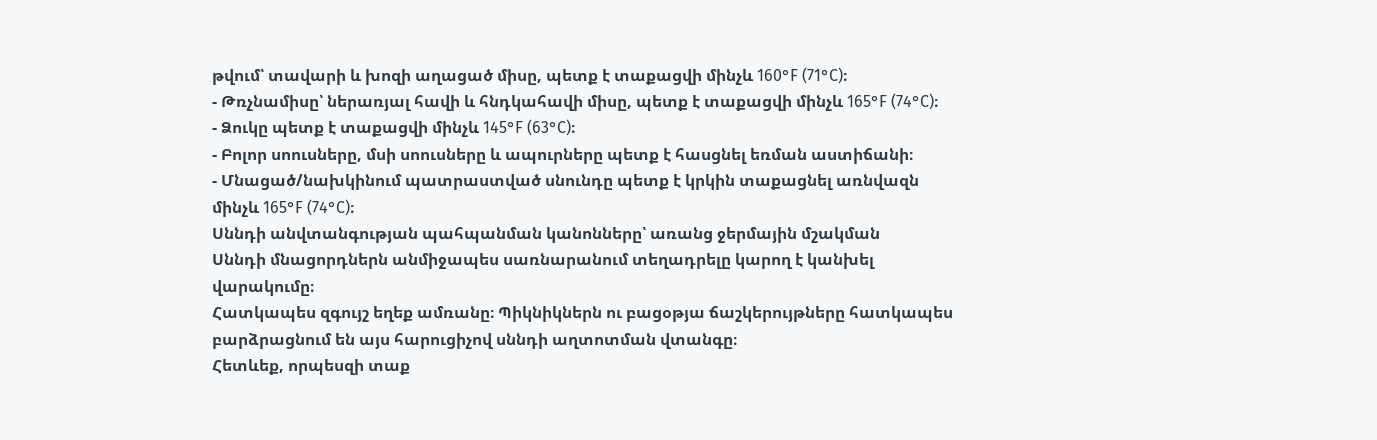թվում՝ տավարի և խոզի աղացած միսը, պետք է տաքացվի մինչև 160°F (71°C)։
- Թռչնամիսը՝ ներառյալ հավի և հնդկահավի միսը, պետք է տաքացվի մինչև 165°F (74°C)։
- Ձուկը պետք է տաքացվի մինչև 145°F (63°C)։
- Բոլոր սոուսները, մսի սոուսները և ապուրները պետք է հասցնել եռման աստիճանի։
- Մնացած/նախկինում պատրաստված սնունդը պետք է կրկին տաքացնել առնվազն մինչև 165°F (74°C)։
Սննդի անվտանգության պահպանման կանոնները՝ առանց ջերմային մշակման
Սննդի մնացորդներն անմիջապես սառնարանում տեղադրելը կարող է կանխել վարակումը։
Հատկապես զգույշ եղեք ամռանը։ Պիկնիկներն ու բացօթյա ճաշկերույթները հատկապես բարձրացնում են այս հարուցիչով սննդի աղտոտման վտանգը։
Հետևեք, որպեսզի տաք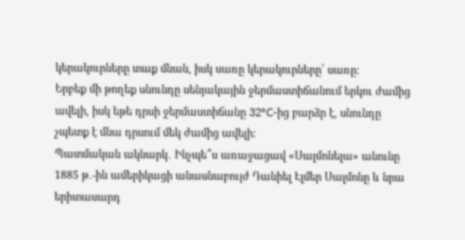կերակուրները տաք մնան, իսկ սառը կերակուրները՝ սառը։
Երբեք մի թողեք սնունդը սենյակային ջերմաստիճանում երկու ժամից ավելի, իսկ եթե դրսի ջերմաստիճանը 32°C-ից բարձր է, սնունդը չպետք է մնա դրսում մեկ ժամից ավելի։
Պատմական ակնարկ․ Ինչպե՞ս առաջացավ «Սալմոնելա» անունը
1885 թ․-ին ամերիկացի անասնաբույժ Դանիել Էլմեր Սալմոնը և նրա երիտասարդ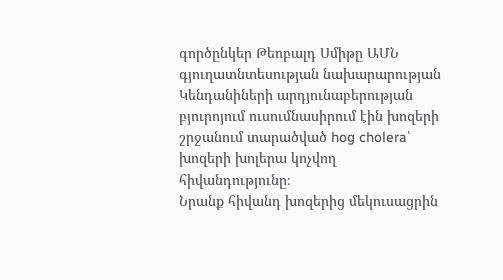գործընկեր Թեոբալդ Սմիթը ԱՄՆ գյուղատնտեսության նախարարության Կենդանիների արդյունաբերության բյուրոյում ուսումնասիրում էին խոզերի շրջանում տարածված hog cholera՝ խոզերի խոլերա կոչվող հիվանդությունը։
Նրանք հիվանդ խոզերից մեկուսացրին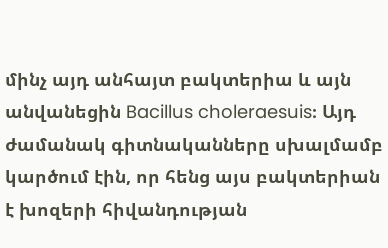մինչ այդ անհայտ բակտերիա և այն անվանեցին Bacillus choleraesuis։ Այդ ժամանակ գիտնականները սխալմամբ կարծում էին, որ հենց այս բակտերիան է խոզերի հիվանդության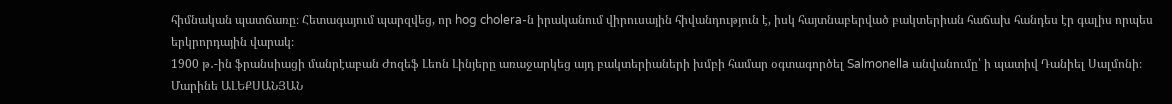հիմնական պատճառը։ Հետագայում պարզվեց, որ hog cholera-ն իրականում վիրուսային հիվանդություն է, իսկ հայտնաբերված բակտերիան հաճախ հանդես էր գալիս որպես երկրորդային վարակ։
1900 թ․-ին ֆրանսիացի մանրէաբան Ժոզեֆ Լեոն Լինյերը առաջարկեց այդ բակտերիաների խմբի համար օգտագործել Salmonella անվանումը՝ ի պատիվ Դանիել Սալմոնի։
Մարինե ԱԼԵՔՍԱՆՅԱՆ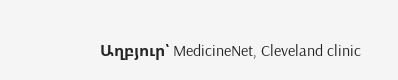Աղբյուր՝ MedicineNet, Cleveland clinic